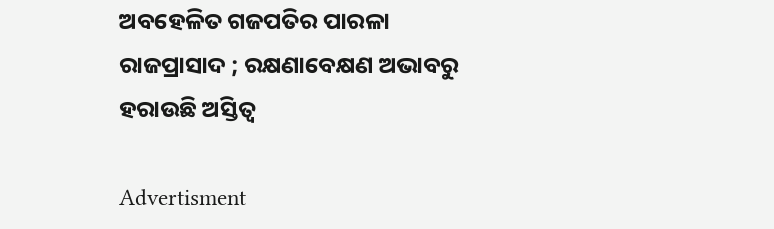ଅବହେଳିତ ଗଜପତିର ପାରଳା ରାଜପ୍ରାସାଦ ; ରକ୍ଷଣାବେକ୍ଷଣ ଅଭାବରୁ ହରାଉଛି ଅସ୍ତିତ୍ବ

Advertisment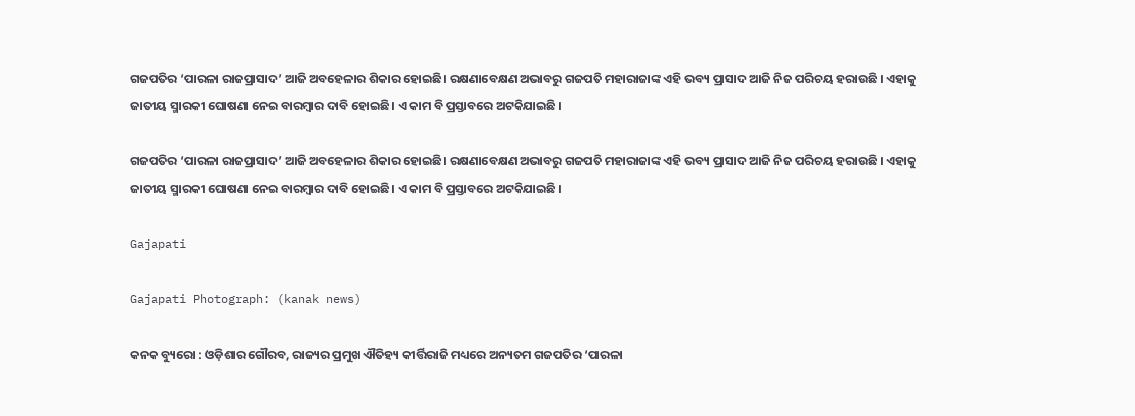ଗଜପତିର ‘ପାରଳା ରାଜପ୍ରାସାଦ’ ଆଜି ଅବହେଳାର ଶିକାର ହୋଇଛି। ରକ୍ଷଣାବେକ୍ଷଣ ଅଭାବରୁ ଗଜପତି ମହାରାଜାଙ୍କ ଏହି ଭବ୍ୟ ପ୍ରାସାଦ ଆଜି ନିଜ ପରିଚୟ ହରାଉଛି । ଏହାକୁ ଜାତୀୟ ସ୍ମାରକୀ ଘୋଷଣା ନେଇ ବାରମ୍ବାର ଦାବି ହୋଇଛି। ଏ କାମ ବି ପ୍ରସ୍ତାବରେ ଅଟକିଯାଇଛି ।

ଗଜପତିର ‘ପାରଳା ରାଜପ୍ରାସାଦ’ ଆଜି ଅବହେଳାର ଶିକାର ହୋଇଛି। ରକ୍ଷଣାବେକ୍ଷଣ ଅଭାବରୁ ଗଜପତି ମହାରାଜାଙ୍କ ଏହି ଭବ୍ୟ ପ୍ରାସାଦ ଆଜି ନିଜ ପରିଚୟ ହରାଉଛି । ଏହାକୁ ଜାତୀୟ ସ୍ମାରକୀ ଘୋଷଣା ନେଇ ବାରମ୍ବାର ଦାବି ହୋଇଛି। ଏ କାମ ବି ପ୍ରସ୍ତାବରେ ଅଟକିଯାଇଛି ।

Gajapati

Gajapati Photograph: (kanak news)

କନକ ବ୍ୟୁରୋ : ଓଡ଼ିଶାର ଗୌରବ, ରାଜ୍ୟର ପ୍ରମୁଖ ଐତିହ୍ୟ କୀର୍ତ୍ତିରାଜି ମଧ୍ୟରେ ଅନ୍ୟତମ ଗଜପତିର ‘ପାରଳା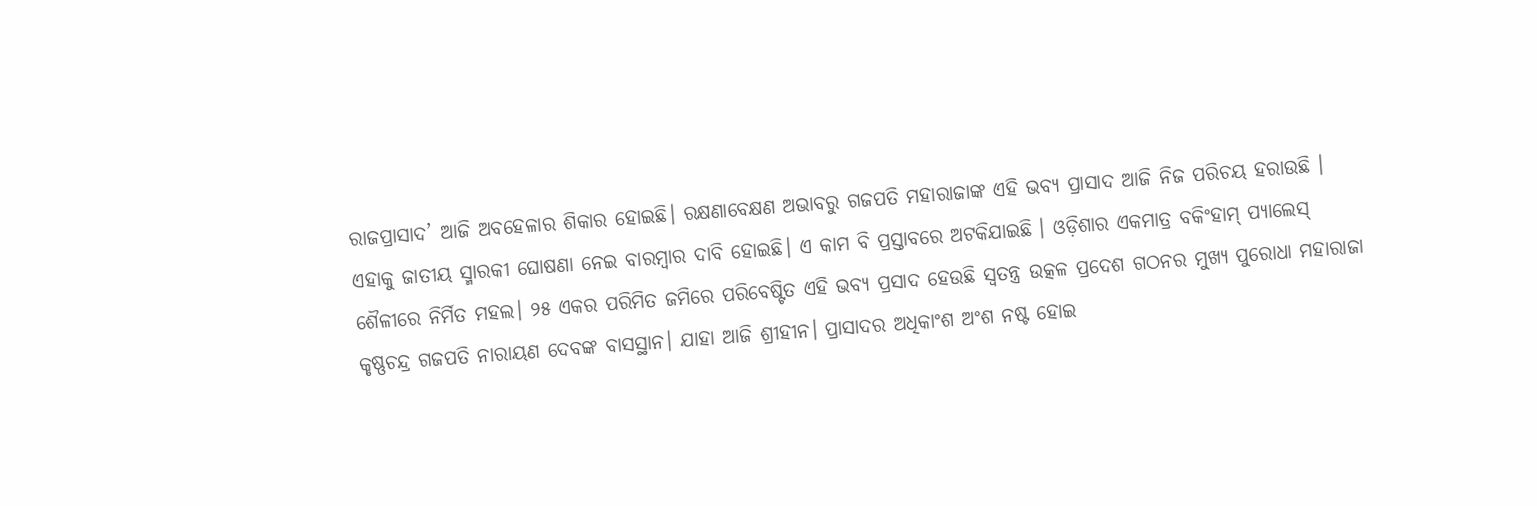ରାଜପ୍ରାସାଦ’ ଆଜି ଅବହେଳାର ଶିକାର ହୋଇଛି। ରକ୍ଷଣାବେକ୍ଷଣ ଅଭାବରୁ ଗଜପତି ମହାରାଜାଙ୍କ ଏହି ଭବ୍ୟ ପ୍ରାସାଦ ଆଜି ନିଜ ପରିଚୟ ହରାଉଛି । ଏହାକୁ ଜାତୀୟ ସ୍ମାରକୀ ଘୋଷଣା ନେଇ ବାରମ୍ବାର ଦାବି ହୋଇଛି। ଏ କାମ ବି ପ୍ରସ୍ତାବରେ ଅଟକିଯାଇଛି । ଓଡ଼ିଶାର ଏକମାତ୍ର ବକିଂହାମ୍‌ ପ୍ୟାଲେସ୍ ଶୈଳୀରେ ନିର୍ମିତ ମହଲ। ୨୫ ଏକର ପରିମିତ ଜମିରେ ପରିବେଷ୍ଟିତ ଏହି ଭବ୍ୟ ପ୍ରସାଦ ହେଉଛି ସ୍ବତନ୍ତ୍ର ଉତ୍କଳ ପ୍ରଦେଶ ଗଠନର ମୁଖ୍ୟ ପୁରୋଧା ମହାରାଜା କୃଷ୍ଣଚନ୍ଦ୍ର ଗଜପତି ନାରାୟଣ ଦେବଙ୍କ ବାସସ୍ଥାନ। ଯାହା ଆଜି ଶ୍ରୀହୀନ। ପ୍ରାସାଦର ଅଧିକାଂଶ ଅଂଶ ନଷ୍ଟ ହୋଇ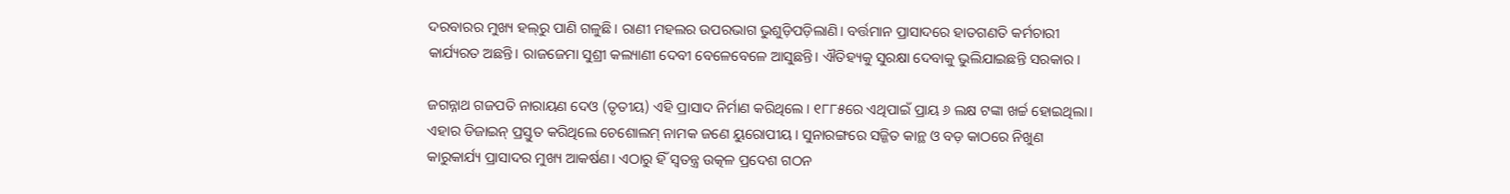ଦରବାରର ମୁଖ୍ୟ ହଲ୍‌ରୁ ପାଣି ଗଳୁଛି। ରାଣୀ ମହଲର ଉପରଭାଗ ଭୁଶୁଡ଼ିପଡ଼ିଲାଣି। ବର୍ତ୍ତମାନ ପ୍ରାସାଦରେ ହାତଗଣତି କର୍ମଚାରୀ କାର୍ଯ୍ୟରତ ଅଛନ୍ତି। ରାଜଜେମା ସୁଶ୍ରୀ କଲ୍ୟାଣୀ ଦେବୀ ବେଳେବେଳେ ଆସୁଛନ୍ତି। ଐତିହ୍ୟକୁ ସୁରକ୍ଷା ଦେବାକୁ ଭୁଲିଯାଇଛନ୍ତି ସରକାର।

ଜଗନ୍ନାଥ ଗଜପତି ନାରାୟଣ ଦେଓ (ତୃତୀୟ) ଏହି ପ୍ରାସାଦ ନିର୍ମାଣ କରିଥିଲେ। ୧୮୮୫ରେ ଏଥିପାଇଁ ପ୍ରାୟ ୬ ଲକ୍ଷ ଟଙ୍କା ଖର୍ଚ୍ଚ ହୋଇଥିଲା। ଏହାର ଡିଜାଇନ୍ ପ୍ରସ୍ତୁତ କରିଥିଲେ ଚେଶୋଲମ୍ ନାମକ ଜଣେ ୟୁରୋପୀୟ। ସୁନାରଙ୍ଗରେ ସଜ୍ଜିତ କାନ୍ଥ ଓ ବଡ଼ କାଠରେ ନିଖୁଣ କାରୁକାର୍ଯ୍ୟ ପ୍ରାସାଦର ମୁଖ୍ୟ ଆକର୍ଷଣ। ଏଠାରୁ ହିଁ ସ୍ବତନ୍ତ୍ର ଉତ୍କଳ ପ୍ରଦେଶ ଗଠନ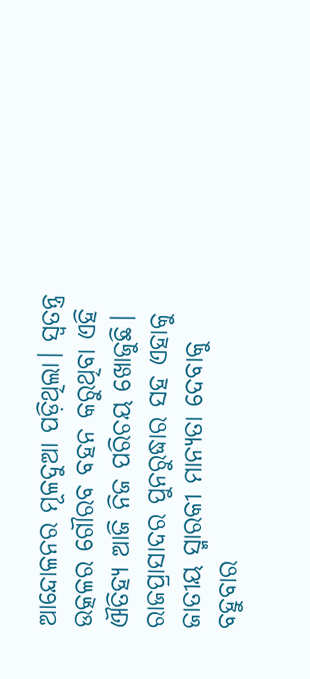ଆନ୍ଦୋଳନର ମୂଳଦୁଆ ପଡ଼ିଥିଲା। ସ୍ବତନ୍ତ୍ର ଉତ୍କଳର ଗୌରବ ବହନ କରୁଥିବା ଏହି ଐତିହ୍ୟ ଆଜି ନିଜ ପରିଚୟ ଖୋଜୁଛି। ରାଜପ୍ରାସାଦର ପୁନରୁଦ୍ଧାର ସହ ଏହାକୁ ଜାତୀୟ ସ୍ମାରକୀ ମାନ୍ୟତା ଦେବାକୁ ବହୁବାର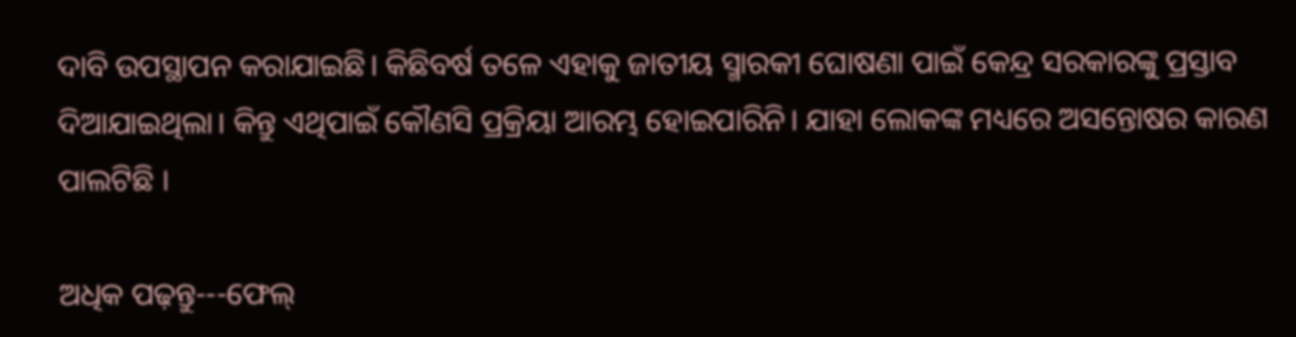ଦାବି ଉପସ୍ଥାପନ କରାଯାଇଛି। କିଛିବର୍ଷ ତଳେ ଏହାକୁ ଜାତୀୟ ସ୍ମାରକୀ ଘୋଷଣା ପାଇଁ କେନ୍ଦ୍ର ସରକାରଙ୍କୁ ପ୍ରସ୍ତାବ ଦିଆଯାଇଥିଲା। କିନ୍ତୁ ଏଥିପାଇଁ କୌଣସି ପ୍ରକ୍ରିୟା ଆରମ୍ଭ ହୋଇପାରିନି। ଯାହା ଲୋକଙ୍କ ମଧ୍ୟରେ ଅସନ୍ତୋଷର କାରଣ ପାଲଟିଛି ।

ଅଧିକ ପଢ଼ନ୍ତୁ---ଫେଲ୍‌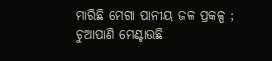ମାରିଛି ମେଗା ପାନୀୟ ଜଳ ପ୍ରକଳ୍ପ ; ଚୁଆପାଣି ମେଣ୍ଟାଉଛି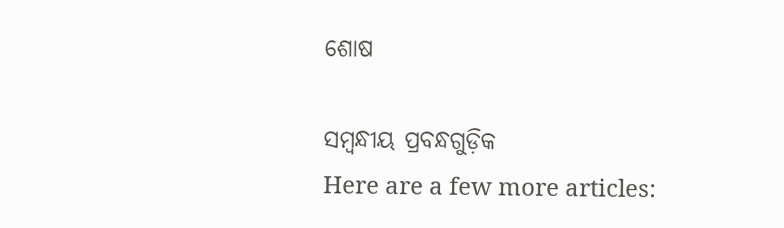ଶୋଷ

ସମ୍ବନ୍ଧୀୟ ପ୍ରବନ୍ଧଗୁଡ଼ିକ
Here are a few more articles: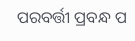ପରବର୍ତ୍ତୀ ପ୍ରବନ୍ଧ ପ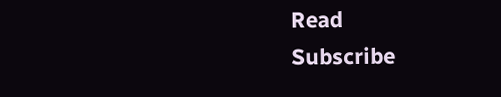Read
Subscribe